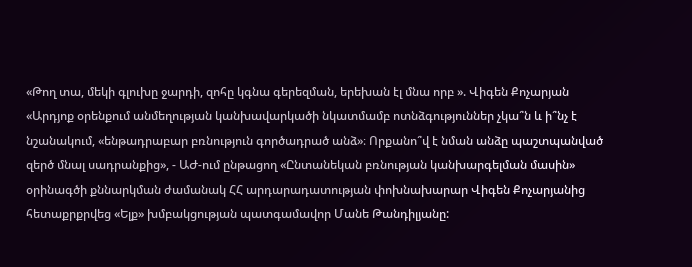«Թող տա, մեկի գլուխը ջարդի, զոհը կգնա գերեզման, երեխան էլ մնա որբ ». Վիգեն Քոչարյան
«Արդյոք օրենքում անմեղության կանխավարկածի նկատմամբ ոտնձգություններ չկա՞ն և ի՞նչ է նշանակում, «ենթադրաբար բռնություն գործադրած անձ»։ Որքանո՞վ է նման անձը պաշտպանված զերծ մնալ սադրանքից», - ԱԺ-ում ընթացող «Ընտանեկան բռնության կանխարգելման մասին» օրինագծի քննարկման ժամանակ ՀՀ արդարադատության փոխնախարար Վիգեն Քոչարյանից հետաքրքրվեց «Ելք» խմբակցության պատգամավոր Մանե Թանդիլյանը: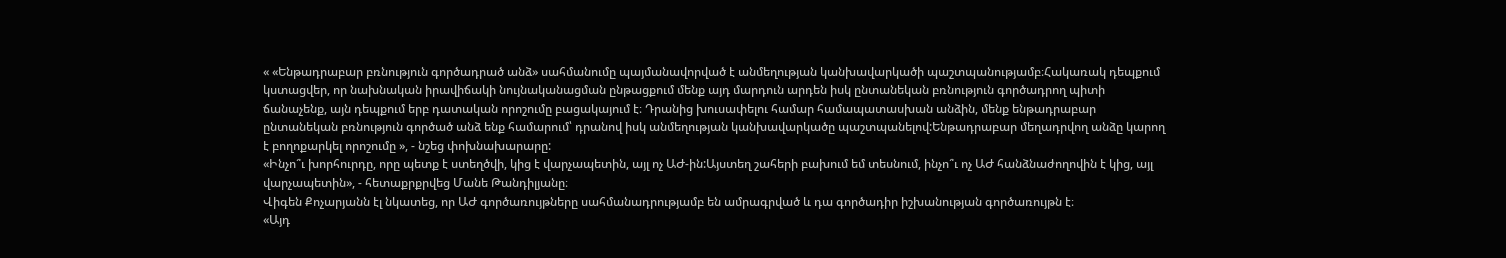« «Ենթադրաբար բռնություն գործադրած անձ» սահմանումը պայմանավորված է անմեղության կանխավարկածի պաշտպանությամբ։Հակառակ դեպքում կստացվեր, որ նախնական իրավիճակի նույնականացման ընթացքում մենք այդ մարդուն արդեն իսկ ընտանեկան բռնություն գործադրող պիտի ճանաչենք, այն դեպքում երբ դատական որոշումը բացակայում է։ Դրանից խուսափելու համար համապատասխան անձին, մենք ենթադրաբար ընտանեկան բռնություն գործած անձ ենք համարում՝ դրանով իսկ անմեղության կանխավարկածը պաշտպանելով:Ենթադրաբար մեղադրվող անձը կարող է բողոքարկել որոշումը », - նշեց փոխնախարարը:
«Ինչո՞ւ խորհուրդը, որը պետք է ստեղծվի, կից է վարչապետին, այլ ոչ ԱԺ-ին:Այստեղ շահերի բախում եմ տեսնում, ինչո՞ւ ոչ ԱԺ հանձնաժողովին է կից, այլ վարչապետին», - հետաքրքրվեց Մանե Թանդիլյանը։
Վիգեն Քոչարյանն էլ նկատեց, որ ԱԺ գործառույթները սահմանադրությամբ են ամրագրված և դա գործադիր իշխանության գործառույթն է։
«Այդ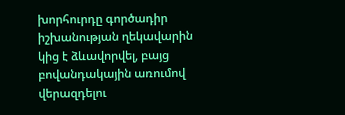խորհուրդը գործադիր իշխանության ղեկավարին կից է ձևավորվել, բայց բովանդակային առումով վերազդելու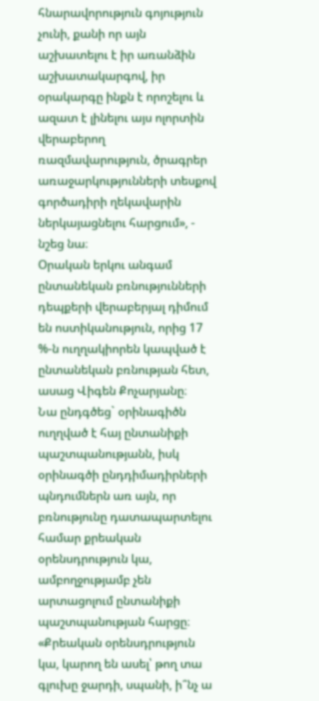հնարավորություն գոյություն չունի, քանի որ այն աշխատելու է իր առանձին աշխատակարգով, իր օրակարգը ինքն է որոշելու և ազատ է լինելու այս ոլորտին վերաբերող ռազմավարություն, ծրագրեր առաջարկությունների տեսքով գործադիրի ղեկավարին ներկայացնելու հարցում», - նշեց նա։
Օրական երկու անգամ ընտանեկան բռնությունների դեպքերի վերաբերյալ դիմում են ոստիկանություն, որից 17 %-ն ուղղակիորեն կապված է ընտանեկան բռնության հետ, ասաց Վիգեն Քոչարյանը։
Նա ընդգծեց` օրինագիծն ուղղված է հայ ընտանիքի պաշտպանությանն, իսկ օրինագծի ընդդիմադիրների պնդումներն առ այն, որ բռնությունը դատապարտելու համար քրեական օրենսդրություն կա, ամբողջությամբ չեն արտացոլում ընտանիքի պաշտպանության հարցը։
«Քրեական օրենսդրություն կա, կարող են ասել՝ թող տա գլուխը ջարդի, սպանի, ի՞նչ ա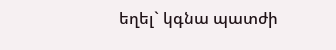եղել` կգնա պատժի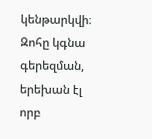կենթարկվի։ Զոհը կգնա գերեզման, երեխան էլ որբ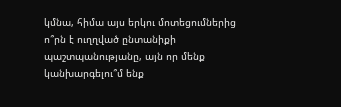կմնա, հիմա այս երկու մոտեցումներից ո՞րն է ուղղված ընտանիքի պաշտպանությանը, այն որ մենք կանխարգելու՞մ ենք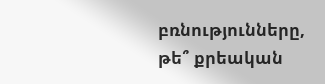բռնությունները, թե՞ քրեական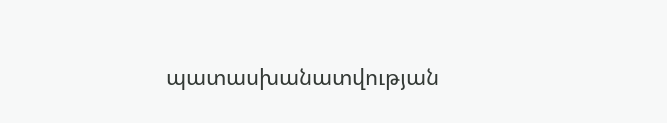պատասխանատվության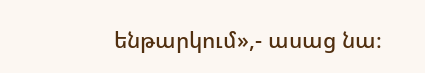ենթարկում»,- ասաց նա։